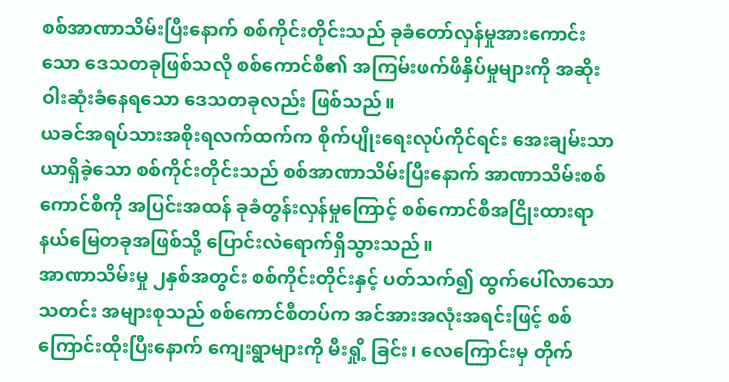စစ်အာဏာသိမ်းပြီးနောက် စစ်ကိုင်းတိုင်းသည် ခုခံတော်လှန်မှုအားကောင်းသော ဒေသတခုဖြစ်သလို စစ်ကောင်စီ၏ အကြမ်းဖက်ဖိနှိပ်မှုများကို အဆိုးဝါးဆုံးခံနေရသော ဒေသတခုလည်း ဖြစ်သည်။
ယခင်အရပ်သားအစိုးရလက်ထက်က စိုက်ပျိုးရေးလုပ်ကိုင်ရင်း အေးချမ်းသာယာရှိခဲ့သော စစ်ကိုင်းတိုင်းသည် စစ်အာဏာသိမ်းပြီးနောက် အာဏာသိမ်းစစ်ကောင်စီကို အပြင်းအထန် ခုခံတွန်းလှန်မှုကြောင့် စစ်ကောင်စီအငြိုးထားရာ နယ်မြေတခုအဖြစ်သို့ ပြောင်းလဲရောက်ရှိသွားသည်။
အာဏာသိမ်းမှု ၂နှစ်အတွင်း စစ်ကိုင်းတိုင်းနှင့် ပတ်သက်၍ ထွက်ပေါ်လာသော သတင်း အများစုသည် စစ်ကောင်စီတပ်က အင်အားအလုံးအရင်းဖြင့် စစ်ကြောင်းထိုးပြီးနောက် ကျေးရွာများကို မီးရှို့ ခြင်း၊ လေကြောင်းမှ တိုက်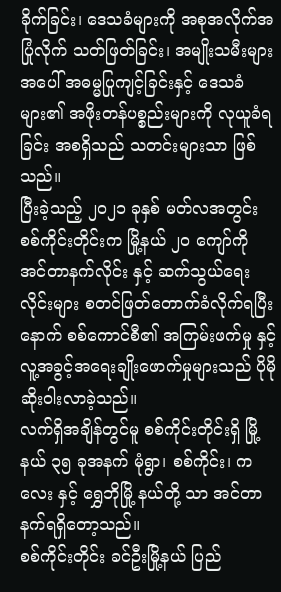ခိုက်ခြင်း၊ ဒေသခံများကို အစုအလိုက်အပြုံလိုက် သတ်ဖြတ်ခြင်း၊ အမျိုးသမီးများ အပေါ် အဓမ္မပြုကျင့်ခြင်းနှင့် ဒေသခံများ၏ အဖိုးတန်ပစ္စည်းများကို လုယူခံရခြင်း အစရှိသည် သတင်းများသာ ဖြစ်သည်။
ပြီးခဲ့သည့် ၂၀၂၁ ခုနှစ် မတ်လအတွင်း စစ်ကိုင်းတိုင်းက မြို့နယ် ၂၀ ကျော်ကို အင်တာနက်လိုင်း နှင့် ဆက်သွယ်ရေးလိုင်းများ စတင်ဖြတ်တောက်ခံလိုက်ရပြီးနောက် စစ်ကောင်စီ၏ အကြမ်းဖက်မှု နှင့် လူ့အခွင့်အရေးချိုးဖောက်မှုများသည် ပိုမိုဆိုးဝါးလာခဲ့သည်။
လက်ရှိအချိန်တွင်မူ စစ်ကိုင်းတိုင်းရှိ မြို့နယ် ၃၅ ခုအနက် မုံရွာ၊ စစ်ကိုင်း၊ ကလေး နှင့် ရွှေဘိုမြို့ နယ်တို့ သာ အင်တာနက်ရရှိတော့သည်။
စစ်ကိုင်းတိုင်း ခင်ဦးမြို့နယ် ပြည်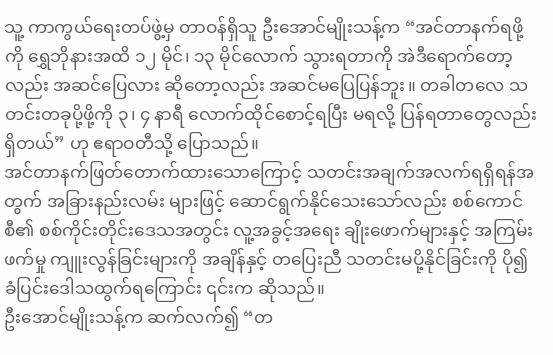သူ့ ကာကွယ်ရေးတပ်ဖွဲ့မှ တာဝန်ရှိသူ ဦးအောင်မျိုးသန့်က “အင်တာနက်ရဖို့ကို ရွှေဘိုနားအထိ ၁၂ မိုင်၊ ၁၃ မိုင်လောက် သွားရတာကို အဲဒီရောက်တော့လည်း အဆင်ပြေလား ဆိုတော့လည်း အဆင်မပြေပြန်ဘူး။ တခါတလေ သတင်းတခုပို့ဖို့ကို ၃၊ ၄ နာရီ လောက်ထိုင်စောင့်ရပြီး မရလို့ ပြန်ရတာတွေလည်းရှိတယ်” ဟု ဧရာဝတီသို့ ပြောသည်။
အင်တာနက်ဖြတ်တောက်ထားသောကြောင့် သတင်းအချက်အလက်ရရှိရန်အတွက် အခြားနည်းလမ်း များဖြင့် ဆောင်ရွက်နိုင်သေးသော်လည်း စစ်ကောင်စီ၏ စစ်ကိုင်းတိုင်းဒေသအတွင်း လူ့အခွင့်အရေး ချိုးဖောက်များနှင့် အကြမ်းဖက်မှု ကျူးလွန်ခြင်းများကို အချိန်နှင့် တပြေးညီ သတင်းမပို့နိုင်ခြင်းကို ပို၍ ခံပြင်းဒေါသထွက်ရကြောင်း ၎င်းက ဆိုသည်။
ဦးအောင်မျိုးသန့်က ဆက်လက်၍ “တ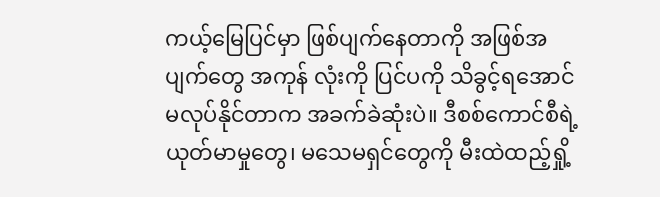ကယ့်မြေပြင်မှာ ဖြစ်ပျက်နေတာကို အဖြစ်အပျက်တွေ အကုန် လုံးကို ပြင်ပကို သိခွင့်ရအောင် မလုပ်နိုင်တာက အခက်ခဲဆုံးပဲ။ ဒီစစ်ကောင်စီရဲ့ ယုတ်မာမှုတွေ၊ မသေမရှင်တွေကို မီးထဲထည့်ရှို့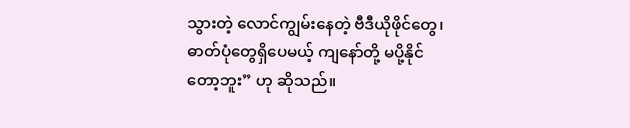သွားတဲ့ လောင်ကျွမ်းနေတဲ့ ဗီဒီယိုဖိုင်တွေ၊ ဓာတ်ပုံတွေရှိပေမယ့် ကျနော်တို့ မပို့နိုင်တော့ဘူး” ဟု ဆိုသည်။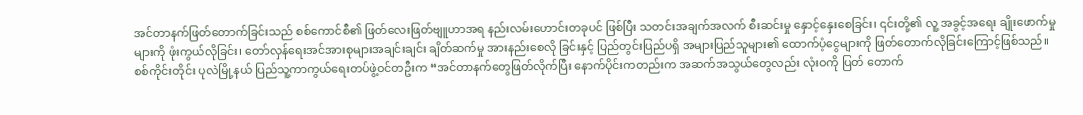အင်တာနက်ဖြတ်တောက်ခြင်းသည် စစ်ကောင်စီ၏ ဖြတ်လေးဖြတ်ဗျူဟာအရ နည်းလမ်းဟောင်းတခုပင် ဖြစ်ပြီး သတင်းအချက်အလက် စီးဆင်းမှု နှောင့်နှေးစေခြင်း၊ ၎င်းတို့၏ လူ့ အခွင့်အရေး ချိုးဖောက်မှုများကို ဖုံးကွယ်လိုခြင်း၊ တော်လှန်ရေးအင်အားစုများအချင်းချင်း ချိတ်ဆက်မှု အားနည်းစေလို ခြင်းနှင့် ပြည်တွင်းပြည်ပရှိ အများပြည်သူများ၏ ထောက်ပံ့ငွေများကို ဖြတ်တောက်လိုခြင်းကြောင့်ဖြစ်သည်။
စစ်ကိုင်းတိုင်း ပုလဲမြို့နယ် ပြည်သူ့ကာကွယ်ရေးတပ်ဖွဲ့ဝင်တဦးက “အင်တာနက်တွေဖြတ်လိုက်ပြီး နောက်ပိုင်းကတည်းက အဆက်အသွယ်တွေလည်း လုံးဝကို ပြတ် တောက်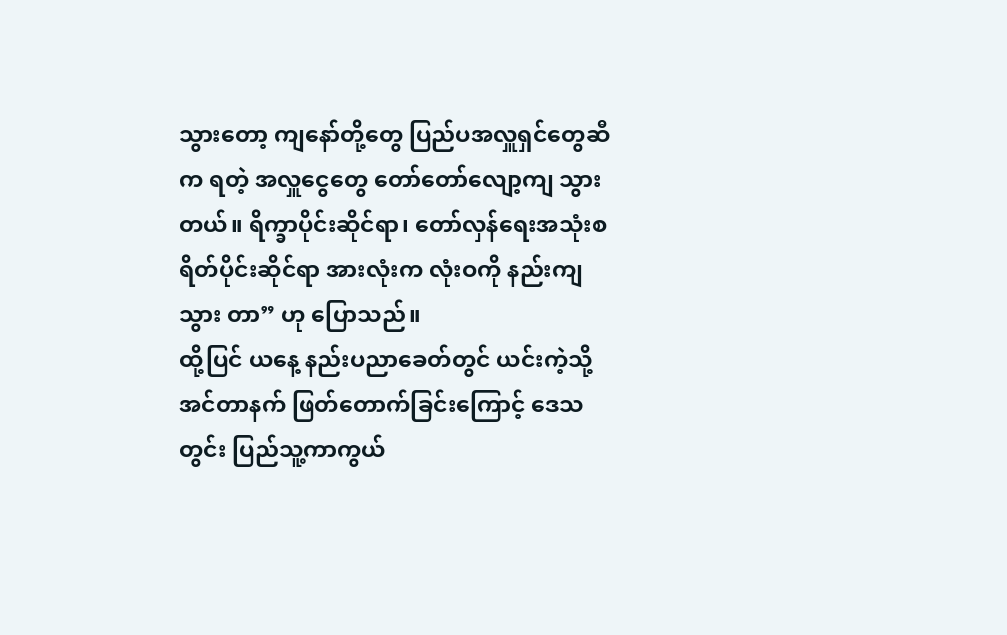သွားတော့ ကျနော်တို့တွေ ပြည်ပအလှူရှင်တွေဆီက ရတဲ့ အလှူငွေတွေ တော်တော်လျော့ကျ သွားတယ်။ ရိက္ခာပိုင်းဆိုင်ရာ၊ တော်လှန်ရေးအသုံးစရိတ်ပိုင်းဆိုင်ရာ အားလုံးက လုံးဝကို နည်းကျသွား တာ” ဟု ပြောသည်။
ထို့ပြင် ယနေ့ နည်းပညာခေတ်တွင် ယင်းကဲ့သို့ အင်တာနက် ဖြတ်တောက်ခြင်းကြောင့် ဒေသတွင်း ပြည်သူ့ကာကွယ်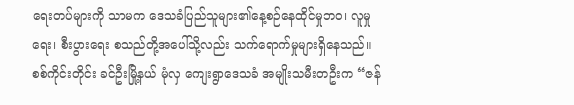ရေးတပ်များကို သာမက ဒေသခံပြည်သူများ၏နေ့စဉ်နေထိုင်မှုဘဝ၊ လူမှုရေး၊ စီးပွားရေး စသည်တို့အပေါ်သို့လည်း သက်ရောက်မှုများရှိနေသည်။
စစ်ကိုင်းတိုင်း ခင်ဦးမြို့နယ် မုံလှ ကျေးရွာဒေသခံ အမျိုးသမီးတဦးက “ဇန်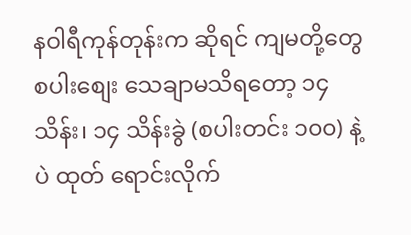နဝါရီကုန်တုန်းက ဆိုရင် ကျမတို့တွေ စပါးစျေး သေချာမသိရတော့ ၁၄ သိန်း၊ ၁၄ သိန်းခွဲ (စပါးတင်း ၁၀၀) နဲ့ပဲ ထုတ် ရောင်းလိုက်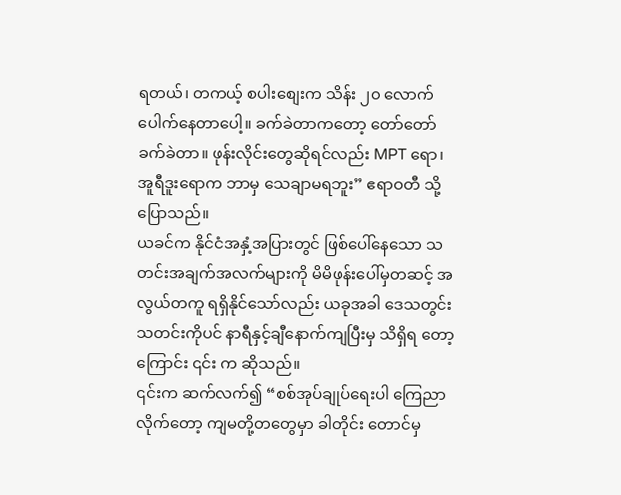ရတယ်၊ တကယ့် စပါးစျေးက သိန်း ၂၀ လောက်ပေါက်နေတာပေါ့။ ခက်ခဲတာကတော့ တော်တော်ခက်ခဲတာ။ ဖုန်းလိုင်းတွေဆိုရင်လည်း MPT ရော၊ အူရီဒူးရောက ဘာမှ သေချာမရဘူး” ဧရာဝတီ သို့ ပြောသည်။
ယခင်က နိုင်ငံအနှံ့အပြားတွင် ဖြစ်ပေါ်နေသော သတင်းအချက်အလက်များကို မိမိဖုန်းပေါ်မှတဆင့် အလွယ်တကူ ရရှိနိုင်သော်လည်း ယခုအခါ ဒေသတွင်းသတင်းကိုပင် နာရီနှင့်ချီနောက်ကျပြီးမှ သိရှိရ တော့ကြောင်း ၎င်း က ဆိုသည်။
၎င်းက ဆက်လက်၍ “စစ်အုပ်ချုပ်ရေးပါ ကြေညာလိုက်တော့ ကျမတို့တတွေမှာ ခါတိုင်း တောင်မှ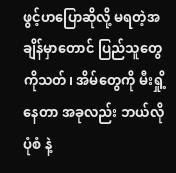ဖွင့်ဟပြောဆိုလို့ မရတဲ့အချိန်မှာတောင် ပြည်သူတွေကိုသတ်၊ အိမ်တွေကို မီးရှို့နေတာ အခုလည်း ဘယ်လိုပုံစံ နဲ့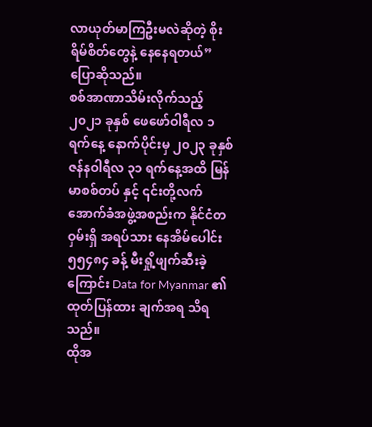လာယုတ်မာကြဦးမလဲဆိုတဲ့ စိုးရိမ်စိတ်တွေနဲ့ နေနေရတယ်” ပြောဆိုသည်။
စစ်အာဏာသိမ်းလိုက်သည့် ၂၀၂၁ ခုနှစ် ဖေဖော်ဝါရီလ ၁ ရက်နေ့ နောက်ပိုင်းမှ ၂၀၂၃ ခုနှစ် ဇန်နဝါရီလ ၃၁ ရက်နေ့အထိ မြန်မာစစ်တပ် နှင့် ၎င်းတို့လက်အောက်ခံအဖွဲ့အစည်းက နိုင်ငံတဝှမ်းရှိ အရပ်သား နေအိမ်ပေါင်း ၅၅၄၈၄ ခန့် မီးရှို့ဖျက်ဆီးခဲ့ကြောင်း Data for Myanmar ၏ ထုတ်ပြန်ထား ချက်အရ သိရသည်။
ထိုအ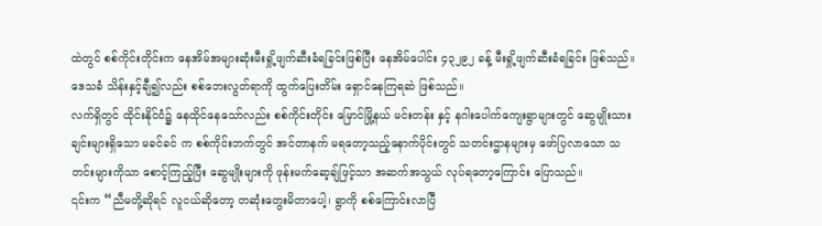ထဲတွင် စစ်ကိုင်းတိုင်းက နေအိမ်အများဆုံးမီးရှို့ဖျက်ဆီးခံရခြင်းဖြစ်ပြီး နေအိမ်ပေါင်း ၄၃၂၉၂ ခန့် မီးရှို့ဖျက်ဆီးခံရခြင်း ဖြစ်သည်။ ဒေသခံ သိန်းနှင့်ချီ၍လည်း စစ်ဘေးလွတ်ရာကို ထွက်ပြေးတိမ်း ရှောင်နေကြရဆဲ ဖြစ်သည်။
လက်ရှိတွင် ထိုင်းနိုင်ငံ၌ နေထိုင်နေသော်လည်း စစ်ကိုင်းတိုင်း မြောင်မြို့နယ် မင်းတန်း နှင့် နဂါးပေါက်ကျေးရွာများတွင် ဆွေမျိုးသားချင်းများရှိသော မခင်ခင် က စစ်ကိုင်းဘက်တွင် အင်တာနက် မရတော့သည့်နောက်ပိုင်းတွင် သတင်းဌာနများမှ ဖော်ပြလာသော သတင်းများကိုသာ စောင့်ကြည့်ပြီး ဆွေမျိုးများကို ဖုန်းမက်ဆေ့ချ်ဖြင့်သာ အဆက်အသွယ် လုပ်ရတော့ကြောင်း ပြောသည်။
၎င်းက “ညီမတို့ဆိုရင် လူငယ်ဆိုတော့ တဆုံးတွေးမိတာပေါ့၊ ရွာကို စစ်ကြောင်းလာပြီ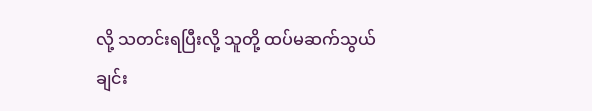လို့ သတင်းရပြီးလို့ သူတို့ ထပ်မဆက်သွယ်ချင်း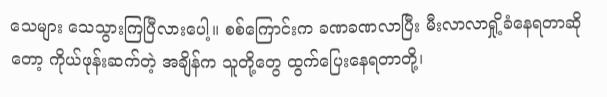သေများ သေသွားကြပြီလားပေါ့။ စစ်ကြောင်းက ခဏခဏလာပြီး မီးလာလာရှို့ခံနေရတာဆိုတော့ ကိုယ်ဖုန်းဆက်တဲ့ အချိန်က သူတို့တွေ ထွက်ပြေးနေရတာတို့၊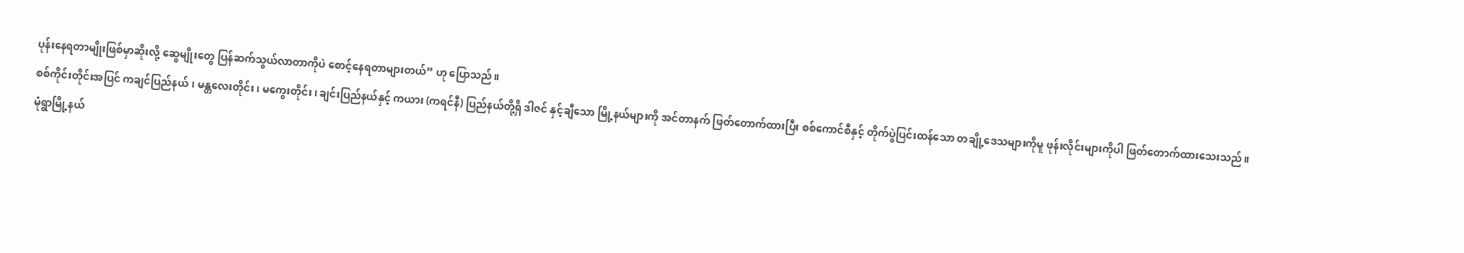ပုန်းနေရတာမျိုးဖြစ်မှာဆိုးလို့ ဆွေမျိုးတွေ ပြန်ဆက်သွယ်လာတာကိုပဲ စောင့်နေရတာများတယ်” ဟု ပြောသည်။
စစ်ကိုင်းတိုင်းအပြင် ကချင်ပြည်နယ်၊ မန္တလေးတိုင်း၊ မကွေးတိုင်း၊ ချင်းပြည်နယ်နှင့် ကယား (ကရင်နီ) ပြည်နယ်တို့ရှိ ဒါဇင် နှင့်ချီသော မြို့နယ်များကို အင်တာနက် ဖြတ်တောက်ထားပြီး စစ်ကောင်စီနှင့် တိုက်ပွဲပြင်းထန်သော တချို့ဒေသများကိုမူ ဖုန်းလိုင်းများကိုပါ ဖြတ်တောက်ထားသေးသည်။
မုံရွာမြို့နယ်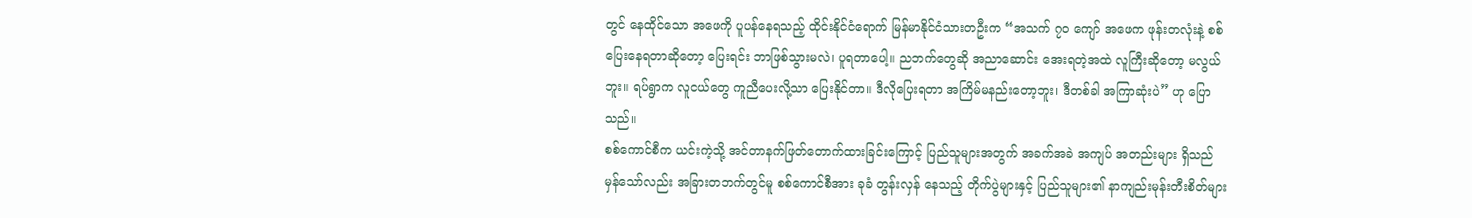တွင် နေထိုင်သော အဖေကို ပူပန်နေရသည့် ထိုင်းနိုင်ငံရောက် မြန်မာနိုင်ငံသားတဦးက “အသက် ၇၀ ကျော် အဖေက ဖုန်းတလုံးနဲ့ စစ်ပြေးနေရတာဆိုတော့ ပြေးရင်း ဘာဖြစ်သွားမလဲ၊ ပူရတာပေါ့။ ညဘက်တွေဆို အညာဆောင်း အေးရတဲ့အထဲ လူကြီးဆိုတော့ မလွယ်ဘူး။ ရပ်ရွာက လူငယ်တွေ ကူညီပေးလို့သာ ပြေးနိုင်တာ။ ဒီလိုပြေးရတာ အကြိမ်မနည်းတော့ဘူး၊ ဒီတစ်ခါ အကြာဆုံးပဲ” ဟု ပြောသည်။
စစ်ကောင်စီက ယင်းကဲ့သို့ အင်တာနက်ဖြတ်တောက်ထားခြင်းကြောင့် ပြည်သူများအတွက် အခက်အခဲ အကျပ် အတည်းများ ရှိသည် မှန်သော်လည်း အခြားတဘက်တွင်မူ စစ်ကောင်စီအား ခုခံ တွန်းလှန် နေသည့် တိုက်ပွဲများနှင့် ပြည်သူများ၏ နာကျည်းမုန်းတီးစိတ်များ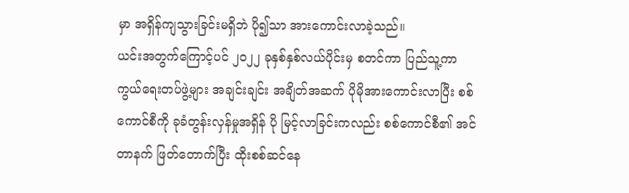မှာ အရှိန်ကျသွားခြင်းမရှိဘဲ ပို၍သာ အားကောင်းလာခဲ့သည်။
ယင်းအတွက်ကြောင့်ပင် ၂၀၂၂ ခုနှစ်နှစ်လယ်ပိုင်းမှ စတင်ကာ ပြည်သူ့ကာကွယ်ရေးတပ်ဖွဲ့များ အချင်းချင်း အချိတ်အဆက် ပိုမိုအားကောင်းလာပြီး စစ်ကောင်စီကို ခုခံတွန်းလှန်မှုအရှိန် ပို မြင့်လာခြင်းကလည်း စစ်ကောင်စီ၏ အင်တာနက် ဖြတ်တောက်ပြီး ထိုးစစ်ဆင်နေ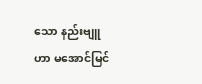သော နည်းဗျူဟာ မအောင်မြင်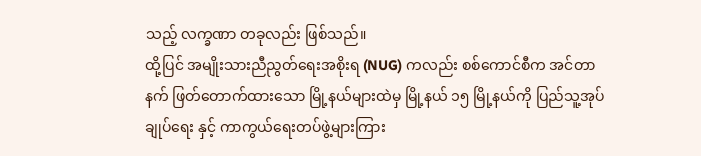သည့် လက္ခဏာ တခုလည်း ဖြစ်သည်။
ထို့ပြင် အမျိုးသားညီညွတ်ရေးအစိုးရ (NUG) ကလည်း စစ်ကောင်စီက အင်တာနက် ဖြတ်တောက်ထားသော မြို့နယ်များထဲမှ မြို့နယ် ၁၅ မြို့နယ်ကို ပြည်သူ့အုပ်ချုပ်ရေး နှင့် ကာကွယ်ရေးတပ်ဖွဲ့များကြား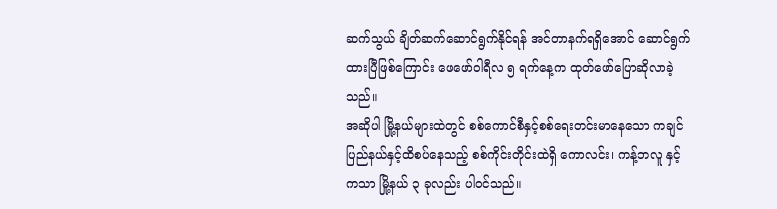ဆက်သွယ် ချိတ်ဆက်ဆောင်ရွက်နိုင်ရန် အင်တာနက်ရရှိအောင် ဆောင်ရွက်ထားပြီဖြစ်ကြောင်း ဖေဖော်ဝါရီလ ၅ ရက်နေ့က ထုတ်ဖော်ပြောဆိုလာခဲ့သည်။
အဆိုပါ မြို့နယ်များထဲတွင် စစ်ကောင်စီနှင့်စစ်ရေးတင်းမာနေသော ကချင်ပြည်နယ်နှင့်ထိစပ်နေသည့် စစ်ကိုင်းတိုင်းထဲရှိ ကောလင်း၊ ကန့်ဘလူ နှင့် ကသာ မြို့နယ် ၃ ခုလည်း ပါဝင်သည်။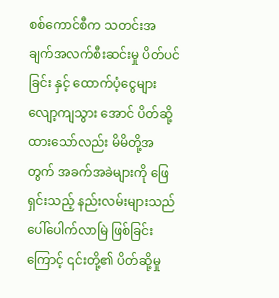စစ်ကောင်စီက သတင်းအချက်အလက်စီးဆင်းမှု ပိတ်ပင်ခြင်း နှင့် ထောက်ပံ့ငွေများ လျော့ကျသွား အောင် ပိတ်ဆို့ထားသော်လည်း မိမိတို့အတွက် အခက်အခဲများကို ဖြေရှင်းသည့် နည်းလမ်းများသည် ပေါ်ပေါက်လာမြဲ ဖြစ်ခြင်းကြောင့် ၎င်းတို့၏ ပိတ်ဆို့မှု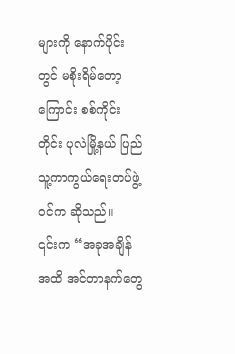များကို နောက်ပိုင်းတွင် မစိုးရိမ်တော့ကြောင်း စစ်ကိုင်းတိုင်း ပုလဲမြို့နယ် ပြည်သူ့ကာကွယ်ရေးတပ်ဖွဲ့ဝင်က ဆိုသည်။
၎င်းက “အခုအချိန်အထိ အင်တာနက်တွေ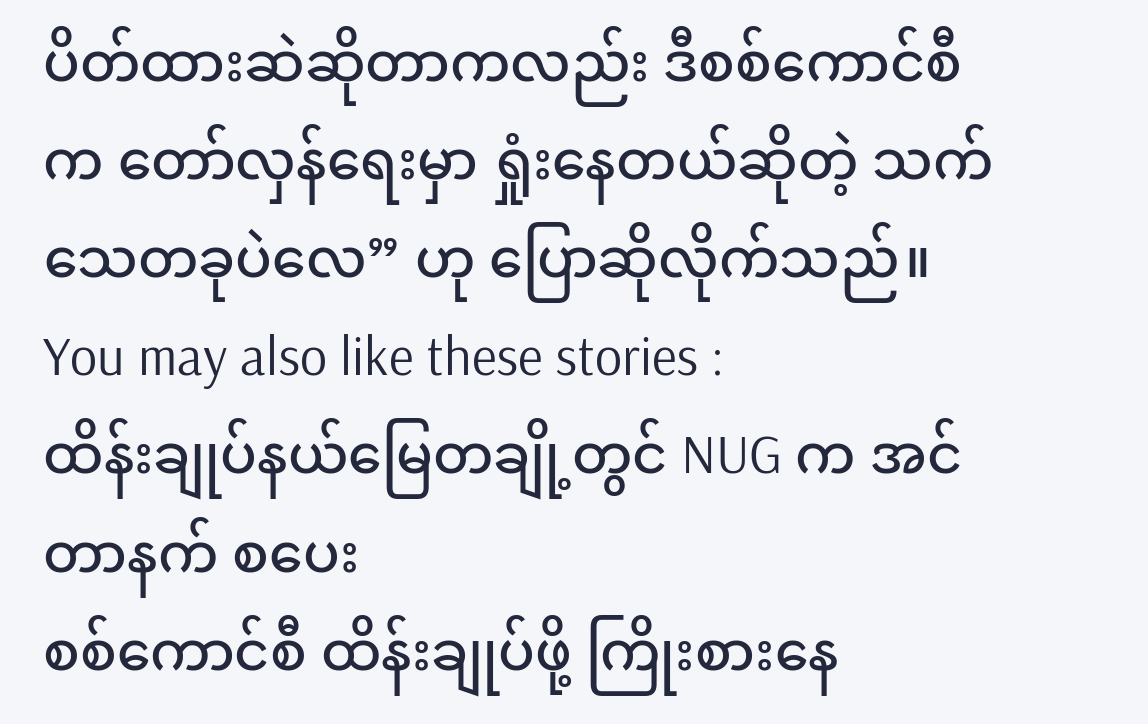ပိတ်ထားဆဲဆိုတာကလည်း ဒီစစ်ကောင်စီက တော်လှန်ရေးမှာ ရှုံးနေတယ်ဆိုတဲ့ သက်သေတခုပဲလေ” ဟု ပြောဆိုလိုက်သည်။
You may also like these stories :
ထိန်းချုပ်နယ်မြေတချို့တွင် NUG က အင်တာနက် စပေး
စစ်ကောင်စီ ထိန်းချုပ်ဖို့ ကြိုးစားနေ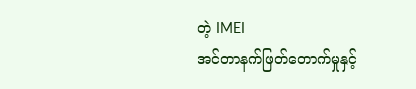တဲ့ IMEI
အင်တာနက်ဖြတ်တောက်မှုနှင့်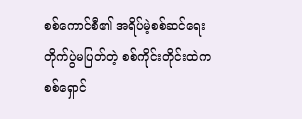စစ်ကောင်စီ၏ အရိပ်မဲ့စစ်ဆင်ရေး
တိုက်ပွဲမပြတ်တဲ့ စစ်ကိုင်းတိုင်းထဲက စစ်ရှောင်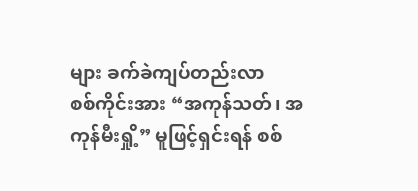များ ခက်ခဲကျပ်တည်းလာ
စစ်ကိုင်းအား “အကုန်သတ်၊ အကုန်မီးရှို့” မူဖြင့်ရှင်းရန် စစ်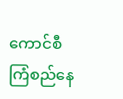ကောင်စီကြံစည်နေ